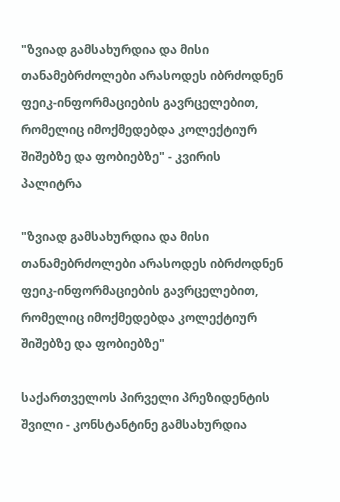"ზვიად გამსახურდია და მისი თანამებრძოლები არასოდეს იბრძოდნენ ფეიკ-ინფორმაციების გავრცელებით, რომელიც იმოქმედებდა კოლექტიურ შიშებზე და ფობიებზე" - კვირის პალიტრა

"ზვიად გამსახურდია და მისი თანამებრძოლები არასოდეს იბრძოდნენ ფეიკ-ინფორმაციების გავრცელებით, რომელიც იმოქმედებდა კოლექტიურ შიშებზე და ფობიებზე"

საქართველოს პირველი პრეზიდენტის შვილი - კონსტანტინე გამსახურდია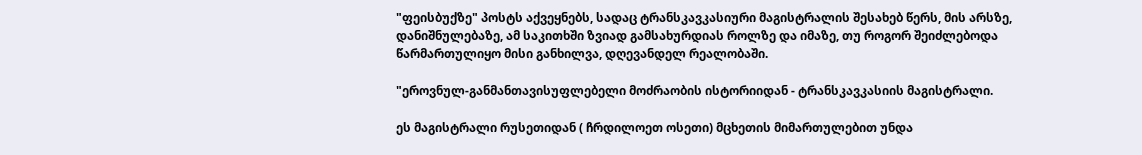"ფეისბუქზე" პოსტს აქვეყნებს, სადაც ტრანსკავკასიური მაგისტრალის შესახებ წერს, მის არსზე, დანიშნულებაზე, ამ საკითხში ზვიად გამსახურდიას როლზე და იმაზე, თუ როგორ შეიძლებოდა წარმართულიყო მისი განხილვა, დღევანდელ რეალობაში.

"ეროვნულ-განმანთავისუფლებელი მოძრაობის ისტორიიდან - ტრანსკავკასიის მაგისტრალი.

ეს მაგისტრალი რუსეთიდან ( ჩრდილოეთ ოსეთი) მცხეთის მიმართულებით უნდა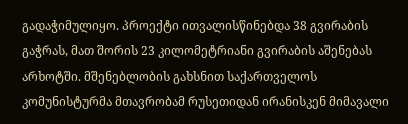გადაჭიმულიყო. პროექტი ითვალისწინებდა 38 გვირაბის გაჭრას, მათ შორის 23 კილომეტრიანი გვირაბის აშენებას არხოტში. მშენებლობის გახსნით საქართველოს კომუნისტურმა მთავრობამ რუსეთიდან ირანისკენ მიმავალი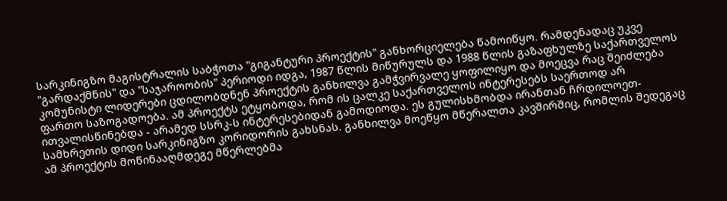სარკინიგზო მაგისტრალის საბჭოთა "გიგანტური პროექტის" განხორციელება წამოიწყო. რამდენადაც უკვე "გარდაქმნის" და "საჯაროობის" პერიოდი იდგა, 1987 წლის მიწურულს და 1988 წლის გაზაფხულზე საქართველოს კომუნისტი ლიდერები ცდილობდნენ პროექტის განხილვა გამჭვირვალე ყოფილიყო და მოეცვა რაც შეიძლება ფართო საზოგადოება. ამ პროექტს ეტყობოდა, რომ ის ცალკე საქართველოს ინტერესებს საერთოდ არ ითვალისწინებდა - არამედ სსრკ-ს ინტერესებიდან გამოდიოდა. ეს გულისხმობდა ირანთან ჩრდილოეთ-სამხრეთის დიდი სარკინიგზო კორიდორის გახსნას. განხილვა მოეწყო მწერალთა კავშირშიც, რომლის შედეგაც ამ პროექტის მოწინააღმდეგე მწერლებმა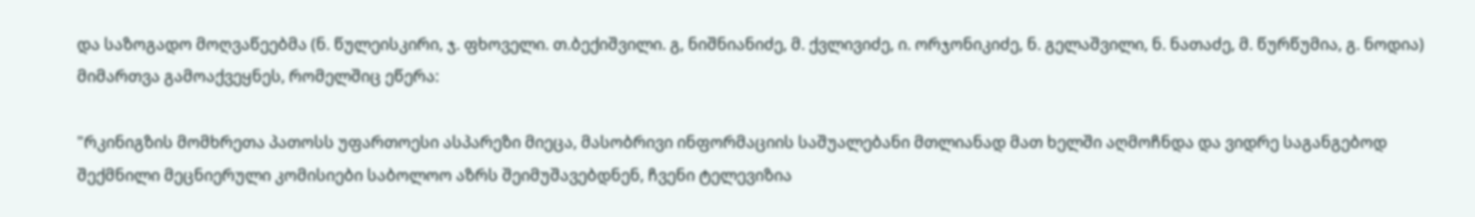და საზოგადო მოღვაწეებმა (ნ. წულეისკირი, ჯ. ფხოველი. თ.ბექიშვილი. გ, ნიშნიანიძე, მ. ქვლივიძე, ი. ორჯონიკიძე, ნ. გელაშვილი, ნ. ნათაძე, მ. წურწუმია, გ. ნოდია) მიმართვა გამოაქვეყნეს, რომელშიც ეწერა:

"რკინიგზის მომხრეთა პათოსს უფართოესი ასპარეზი მიეცა, მასობრივი ინფორმაციის საშუალებანი მთლიანად მათ ხელში აღმოჩნდა და ვიდრე საგანგებოდ შექმნილი მეცნიერული კომისიები საბოლოო აზრს შეიმუშავებდნენ, ჩვენი ტელევიზია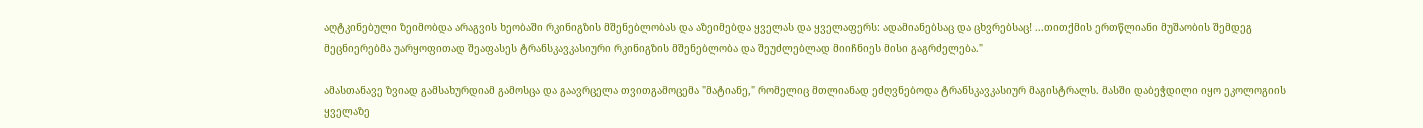აღტკინებული ზეიმობდა არაგვის ხეობაში რკინიგზის მშენებლობას და აზეიმებდა ყველას და ყველაფერს: ადამიანებსაც და ცხვრებსაც! ...თითქმის ერთწლიანი მუშაობის შემდეგ მეცნიერებმა უარყოფითად შეაფასეს ტრანსკავკასიური რკინიგზის მშენებლობა და შეუძლებლად მიიჩნიეს მისი გაგრძელება."

ამასთანავე ზვიად გამსახურდიამ გამოსცა და გაავრცელა თვითგამოცემა "მატიანე," რომელიც მთლიანად ეძღვნებოდა ტრანსკავკასიურ მაგისტრალს. მასში დაბეჭდილი იყო ეკოლოგიის ყველაზე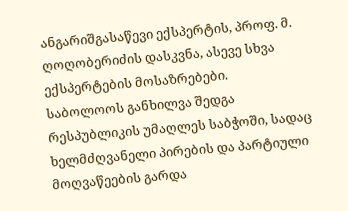ანგარიშგასაწევი ექსპერტის, პროფ. მ. ღოღობერიძის დასკვნა, ასევე სხვა ექსპერტების მოსაზრებები. საბოლოოს განხილვა შედგა რესპუბლიკის უმაღლეს საბჭოში, სადაც ხელმძღვანელი პირების და პარტიული მოღვაწეების გარდა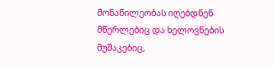მონაწილეობას იღებდნენ მწერლებიც და ხელოვნების მუშაკებიც,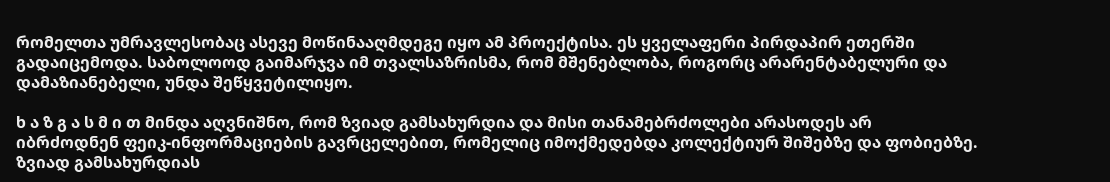რომელთა უმრავლესობაც ასევე მოწინააღმდეგე იყო ამ პროექტისა. ეს ყველაფერი პირდაპირ ეთერში გადაიცემოდა. საბოლოოდ გაიმარჯვა იმ თვალსაზრისმა, რომ მშენებლობა, როგორც არარენტაბელური და დამაზიანებელი, უნდა შეწყვეტილიყო.

ხ ა ზ გ ა ს მ ი თ მინდა აღვნიშნო, რომ ზვიად გამსახურდია და მისი თანამებრძოლები არასოდეს არ იბრძოდნენ ფეიკ-ინფორმაციების გავრცელებით, რომელიც იმოქმედებდა კოლექტიურ შიშებზე და ფობიებზე. ზვიად გამსახურდიას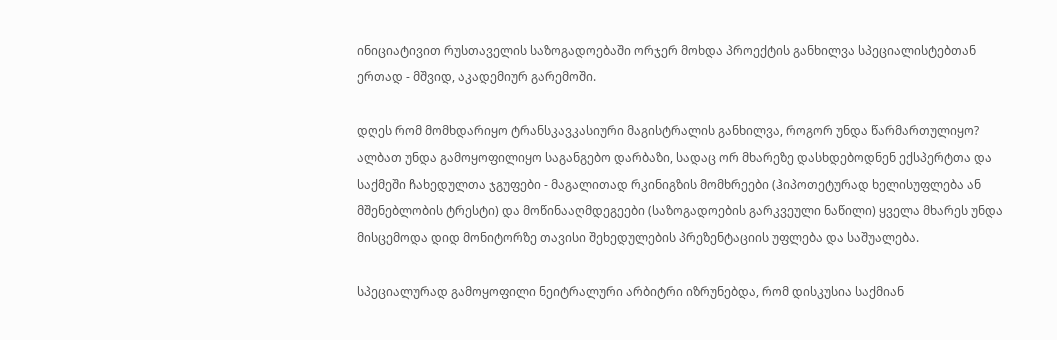ინიციატივით რუსთაველის საზოგადოებაში ორჯერ მოხდა პროექტის განხილვა სპეციალისტებთან ერთად - მშვიდ, აკადემიურ გარემოში.

დღეს რომ მომხდარიყო ტრანსკავკასიური მაგისტრალის განხილვა, როგორ უნდა წარმართულიყო? ალბათ უნდა გამოყოფილიყო საგანგებო დარბაზი, სადაც ორ მხარეზე დასხდებოდნენ ექსპერტთა და საქმეში ჩახედულთა ჯგუფები - მაგალითად რკინიგზის მომხრეები (ჰიპოთეტურად ხელისუფლება ან მშენებლობის ტრესტი) და მოწინააღმდეგეები (საზოგადოების გარკვეული ნაწილი) ყველა მხარეს უნდა მისცემოდა დიდ მონიტორზე თავისი შეხედულების პრეზენტაციის უფლება და საშუალება.

სპეციალურად გამოყოფილი ნეიტრალური არბიტრი იზრუნებდა, რომ დისკუსია საქმიან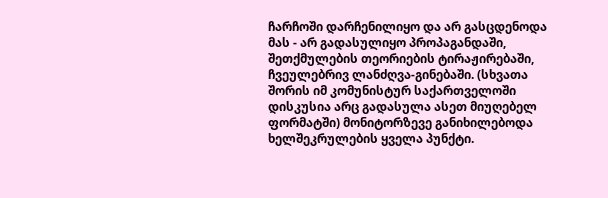ჩარჩოში დარჩენილიყო და არ გასცდენოდა მას - არ გადასულიყო პროპაგანდაში, შეთქმულების თეორიების ტირაჟირებაში, ჩვეულებრივ ლანძღვა-გინებაში. (სხვათა შორის იმ კომუნისტურ საქართველოში დისკუსია არც გადასულა ასეთ მიუღებელ ფორმატში) მონიტორზევე განიხილებოდა ხელშეკრულების ყველა პუნქტი.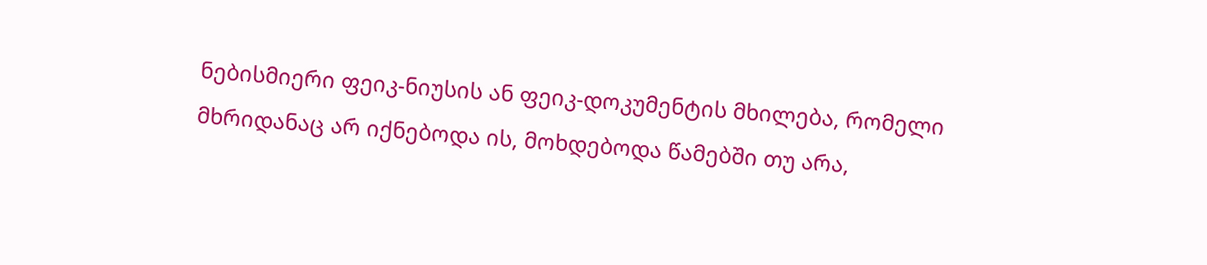ნებისმიერი ფეიკ-ნიუსის ან ფეიკ-დოკუმენტის მხილება, რომელი მხრიდანაც არ იქნებოდა ის, მოხდებოდა წამებში თუ არა,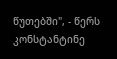წუთებში", - წერს კონსტანტინე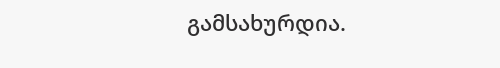გამსახურდია.